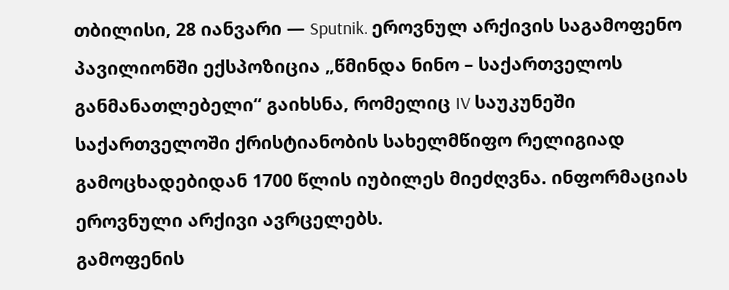თბილისი, 28 იანვარი — Sputnik. ეროვნულ არქივის საგამოფენო პავილიონში ექსპოზიცია „წმინდა ნინო – საქართველოს განმანათლებელი“ გაიხსნა, რომელიც IV საუკუნეში საქართველოში ქრისტიანობის სახელმწიფო რელიგიად გამოცხადებიდან 1700 წლის იუბილეს მიეძღვნა. ინფორმაციას ეროვნული არქივი ავრცელებს.
გამოფენის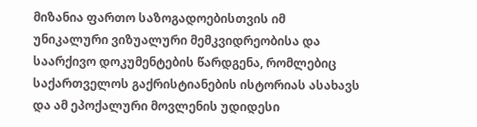მიზანია ფართო საზოგადოებისთვის იმ უნიკალური ვიზუალური მემკვიდრეობისა და საარქივო დოკუმენტების წარდგენა, რომლებიც საქართველოს გაქრისტიანების ისტორიას ასახავს და ამ ეპოქალური მოვლენის უდიდესი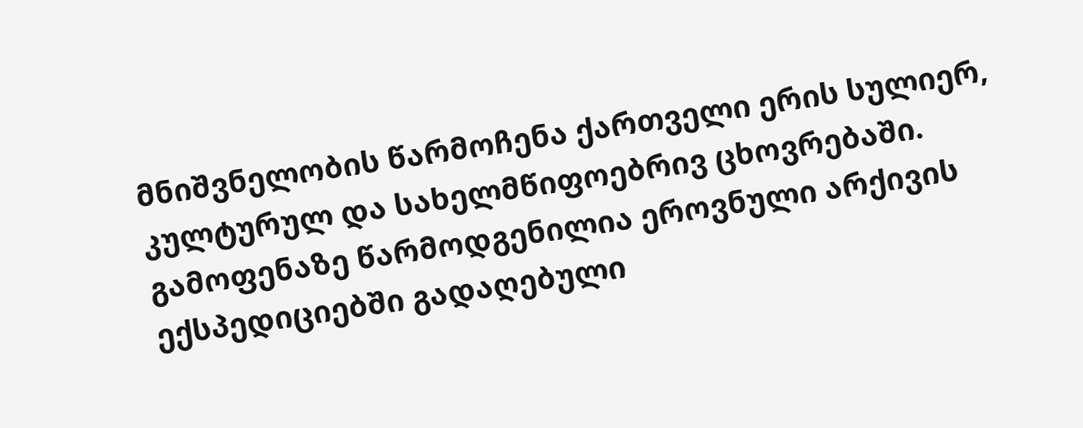მნიშვნელობის წარმოჩენა ქართველი ერის სულიერ, კულტურულ და სახელმწიფოებრივ ცხოვრებაში.
გამოფენაზე წარმოდგენილია ეროვნული არქივის ექსპედიციებში გადაღებული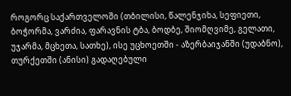როგორც საქართველოში (თბილისი, წალენჯიხა, სეფიეთი, ბოჭორმა, ვარძია, ფარავნის ტბა, ბოდბე, შიომღვიმე, გელათი, უჯარმა, მცხეთა, სათხე), ისე უცხოეთში - აზერბაიჯანში (უდაბნო), თურქეთში (ანისი) გადაღებული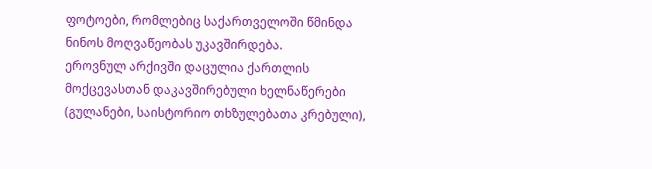ფოტოები, რომლებიც საქართველოში წმინდა ნინოს მოღვაწეობას უკავშირდება.
ეროვნულ არქივში დაცულია ქართლის მოქცევასთან დაკავშირებული ხელნაწერები (გულანები, საისტორიო თხზულებათა კრებული),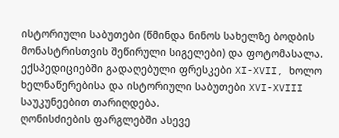ისტორიული საბუთები (წმინდა ნინოს სახელზე ბოდბის მონასტრისთვის შეწირული სიგელები) და ფოტომასალა.
ექსპედიციებში გადაღებული ფრესკები XI-XVII, ხოლო ხელნაწერებისა და ისტორიული საბუთები XVI-XVIII საუკუნეებით თარიღდება.
ღონისძიების ფარგლებში ასევე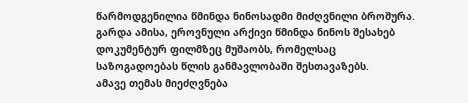წარმოდგენილია წმინდა ნინოსადმი მიძღვნილი ბროშურა. გარდა ამისა, ეროვნული არქივი წმინდა ნინოს შესახებ დოკუმენტურ ფილმზეც მუშაობს, რომელსაც საზოგადოებას წლის განმავლობაში შესთავაზებს.
ამავე თემას მიეძღვნება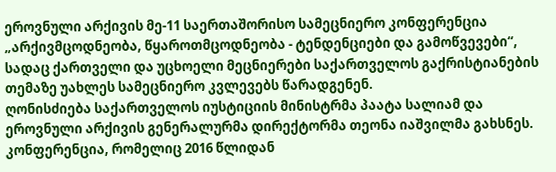ეროვნული არქივის მე-11 საერთაშორისო სამეცნიერო კონფერენცია „არქივმცოდნეობა, წყაროთმცოდნეობა - ტენდენციები და გამოწვევები“, სადაც ქართველი და უცხოელი მეცნიერები საქართველოს გაქრისტიანების თემაზე უახლეს სამეცნიერო კვლევებს წარადგენენ.
ღონისძიება საქართველოს იუსტიციის მინისტრმა პაატა სალიამ და ეროვნული არქივის გენერალურმა დირექტორმა თეონა იაშვილმა გახსნეს.
კონფერენცია, რომელიც 2016 წლიდან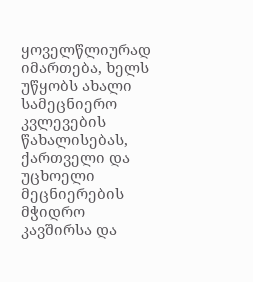ყოველწლიურად იმართება, ხელს უწყობს ახალი სამეცნიერო კვლევების წახალისებას, ქართველი და უცხოელი მეცნიერების მჭიდრო კავშირსა და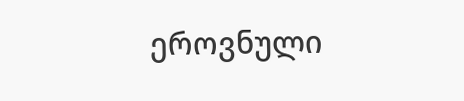ეროვნული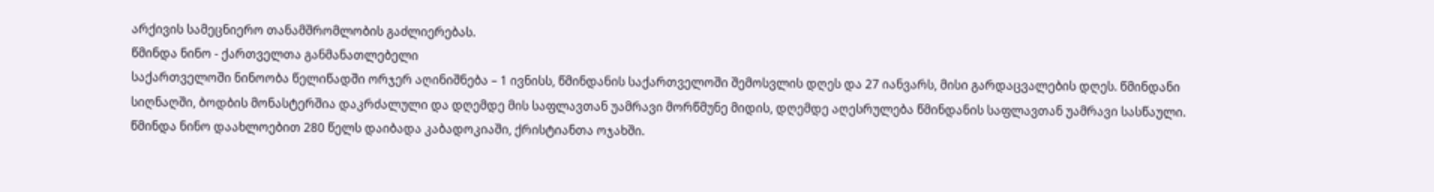არქივის სამეცნიერო თანამშრომლობის გაძლიერებას.
წმინდა ნინო - ქართველთა განმანათლებელი
საქართველოში ნინოობა წელიწადში ორჯერ აღინიშნება – 1 ივნისს, წმინდანის საქართველოში შემოსვლის დღეს და 27 იანვარს, მისი გარდაცვალების დღეს. წმინდანი სიღნაღში, ბოდბის მონასტერშია დაკრძალული და დღემდე მის საფლავთან უამრავი მორწმუნე მიდის, დღემდე აღესრულება წმინდანის საფლავთან უამრავი სასწაული.
წმინდა ნინო დაახლოებით 280 წელს დაიბადა კაბადოკიაში, ქრისტიანთა ოჯახში.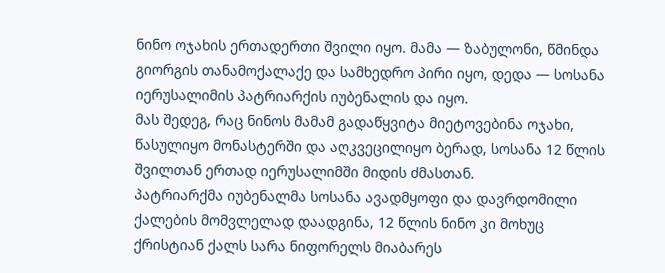ნინო ოჯახის ერთადერთი შვილი იყო. მამა — ზაბულონი, წმინდა გიორგის თანამოქალაქე და სამხედრო პირი იყო, დედა — სოსანა იერუსალიმის პატრიარქის იუბენალის და იყო.
მას შედეგ, რაც ნინოს მამამ გადაწყვიტა მიეტოვებინა ოჯახი, წასულიყო მონასტერში და აღკვეცილიყო ბერად, სოსანა 12 წლის შვილთან ერთად იერუსალიმში მიდის ძმასთან.
პატრიარქმა იუბენალმა სოსანა ავადმყოფი და დავრდომილი ქალების მომვლელად დაადგინა, 12 წლის ნინო კი მოხუც ქრისტიან ქალს სარა ნიფორელს მიაბარეს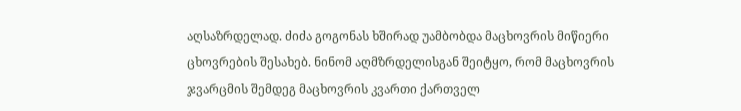აღსაზრდელად. ძიძა გოგონას ხშირად უამბობდა მაცხოვრის მიწიერი ცხოვრების შესახებ. ნინომ აღმზრდელისგან შეიტყო, რომ მაცხოვრის ჯვარცმის შემდეგ მაცხოვრის კვართი ქართველ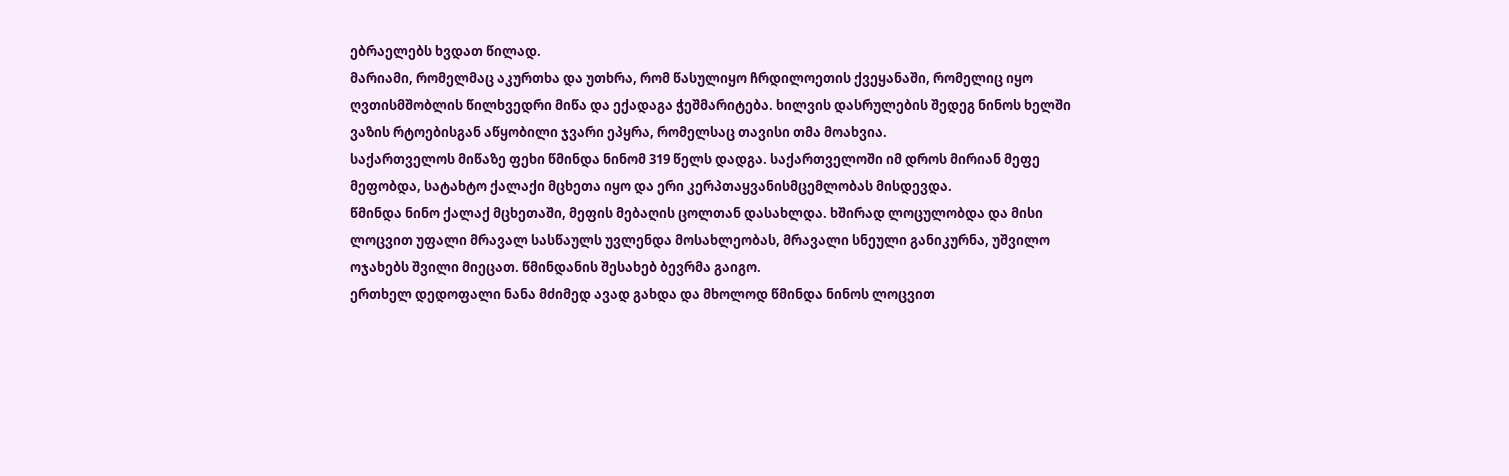ებრაელებს ხვდათ წილად.
მარიამი, რომელმაც აკურთხა და უთხრა, რომ წასულიყო ჩრდილოეთის ქვეყანაში, რომელიც იყო ღვთისმშობლის წილხვედრი მიწა და ექადაგა ჭეშმარიტება. ხილვის დასრულების შედეგ ნინოს ხელში ვაზის რტოებისგან აწყობილი ჯვარი ეპყრა, რომელსაც თავისი თმა მოახვია.
საქართველოს მიწაზე ფეხი წმინდა ნინომ 319 წელს დადგა. საქართველოში იმ დროს მირიან მეფე მეფობდა, სატახტო ქალაქი მცხეთა იყო და ერი კერპთაყვანისმცემლობას მისდევდა.
წმინდა ნინო ქალაქ მცხეთაში, მეფის მებაღის ცოლთან დასახლდა. ხშირად ლოცულობდა და მისი ლოცვით უფალი მრავალ სასწაულს უვლენდა მოსახლეობას, მრავალი სნეული განიკურნა, უშვილო ოჯახებს შვილი მიეცათ. წმინდანის შესახებ ბევრმა გაიგო.
ერთხელ დედოფალი ნანა მძიმედ ავად გახდა და მხოლოდ წმინდა ნინოს ლოცვით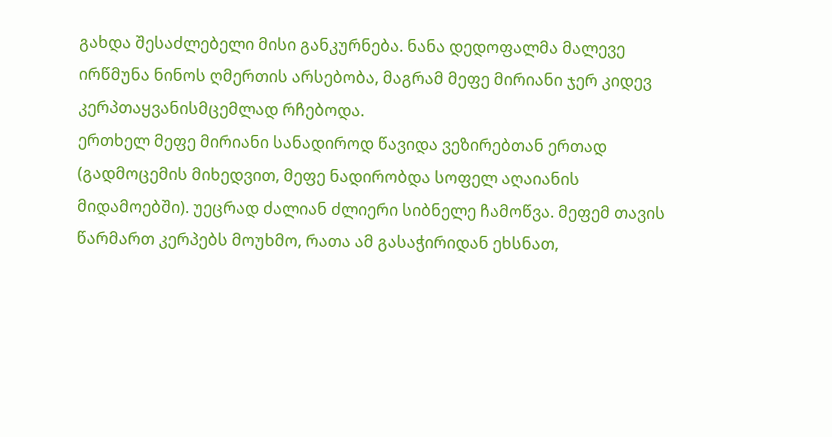გახდა შესაძლებელი მისი განკურნება. ნანა დედოფალმა მალევე ირწმუნა ნინოს ღმერთის არსებობა, მაგრამ მეფე მირიანი ჯერ კიდევ კერპთაყვანისმცემლად რჩებოდა.
ერთხელ მეფე მირიანი სანადიროდ წავიდა ვეზირებთან ერთად (გადმოცემის მიხედვით, მეფე ნადირობდა სოფელ აღაიანის მიდამოებში). უეცრად ძალიან ძლიერი სიბნელე ჩამოწვა. მეფემ თავის წარმართ კერპებს მოუხმო, რათა ამ გასაჭირიდან ეხსნათ,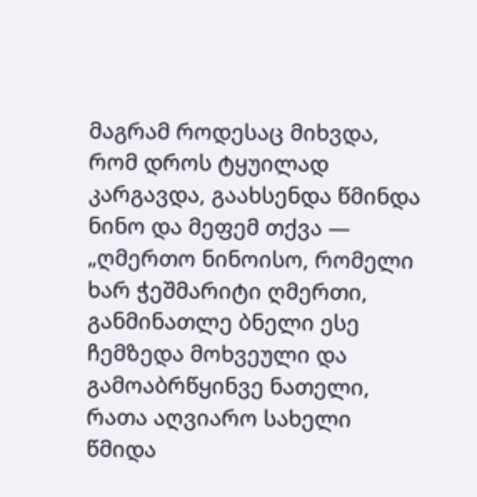მაგრამ როდესაც მიხვდა, რომ დროს ტყუილად კარგავდა, გაახსენდა წმინდა ნინო და მეფემ თქვა — „ღმერთო ნინოისო, რომელი ხარ ჭეშმარიტი ღმერთი, განმინათლე ბნელი ესე ჩემზედა მოხვეული და გამოაბრწყინვე ნათელი, რათა აღვიარო სახელი წმიდა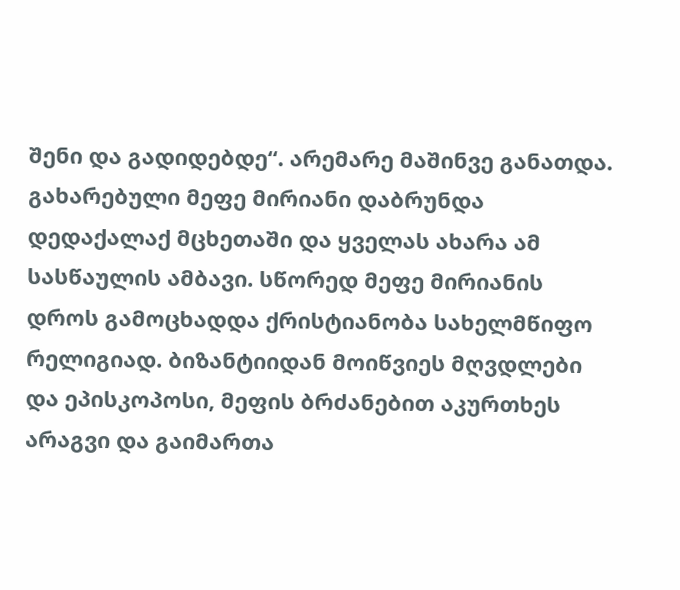შენი და გადიდებდე“. არემარე მაშინვე განათდა.
გახარებული მეფე მირიანი დაბრუნდა დედაქალაქ მცხეთაში და ყველას ახარა ამ სასწაულის ამბავი. სწორედ მეფე მირიანის დროს გამოცხადდა ქრისტიანობა სახელმწიფო რელიგიად. ბიზანტიიდან მოიწვიეს მღვდლები და ეპისკოპოსი, მეფის ბრძანებით აკურთხეს არაგვი და გაიმართა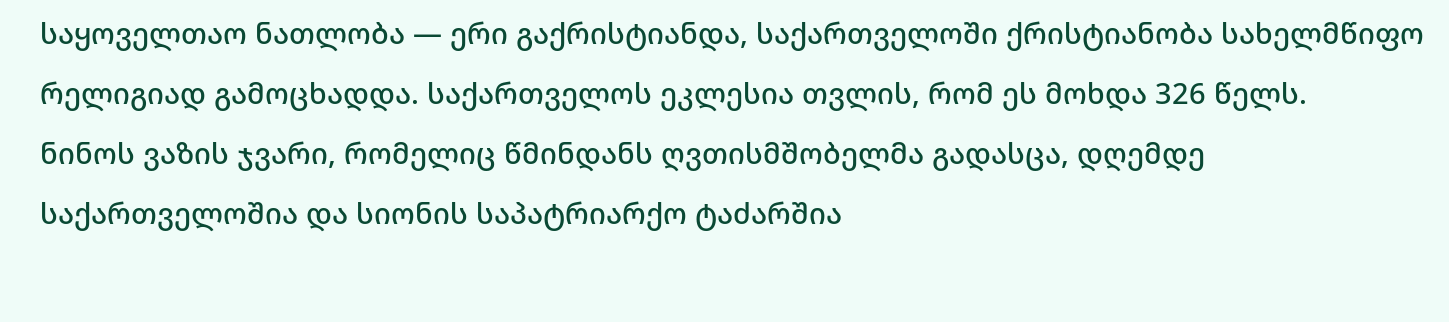საყოველთაო ნათლობა — ერი გაქრისტიანდა, საქართველოში ქრისტიანობა სახელმწიფო რელიგიად გამოცხადდა. საქართველოს ეკლესია თვლის, რომ ეს მოხდა 326 წელს.
ნინოს ვაზის ჯვარი, რომელიც წმინდანს ღვთისმშობელმა გადასცა, დღემდე საქართველოშია და სიონის საპატრიარქო ტაძარშია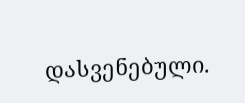დასვენებული.